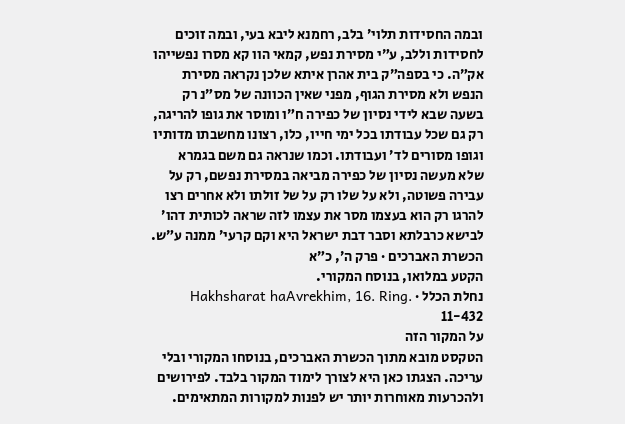ובמה החסידות תלוי׳ בלב, רחמנא ליבא בעי, ובמה זוכים לחסידות וללב, ע״י מסירת נפש, קמאי הוו קא מסרו נפשייהו אק״ה. כי בספה״ק בית אהרן איתא שלכן נקראה מסירת הנפש ולא מסירת הגוף, מפני שאין הכוונה של מס״נ רק בשעה שבא לידי נסיון של כפירה ח״ו ומוסר את גופו להריגה, רק גם שכל עבודתו בכל ימי חייו, כלו, רצונו מחשבתו מדותיו וגופו מסורים לד׳ ועבודתו. וכמו שנראה גם משם בגמרא שלא מעשה נסיון של כפירה מביאה במסירת נפשם, רק על עבירה פשוטה, ולא על שלו רק על של זולתו ולא אחרים רצו להרגו רק הוא בעצמו מסר את עצמו לזה שראה לכותית דהו׳ לבישא כרבלתא וסבר דבת ישראל היא וקם קרעי׳ ממנה ע״ש.
הכשרת האברכים · פרק ה׳, כ״א
הקטע במלואו, בנוסח המקורי.
נחלת הכלל · Hakhsharat haAvrekhim, 16. Ring. 11-432
על המקור הזה
הטקסט מובא מתוך הכשרת האברכים, בנוסחו המקורי ובלי עריכה. הצגתו כאן היא לצורך לימוד המקור בלבד. לפירושים ולהכרעות מאוחרות יותר יש לפנות למקורות המתאימים.